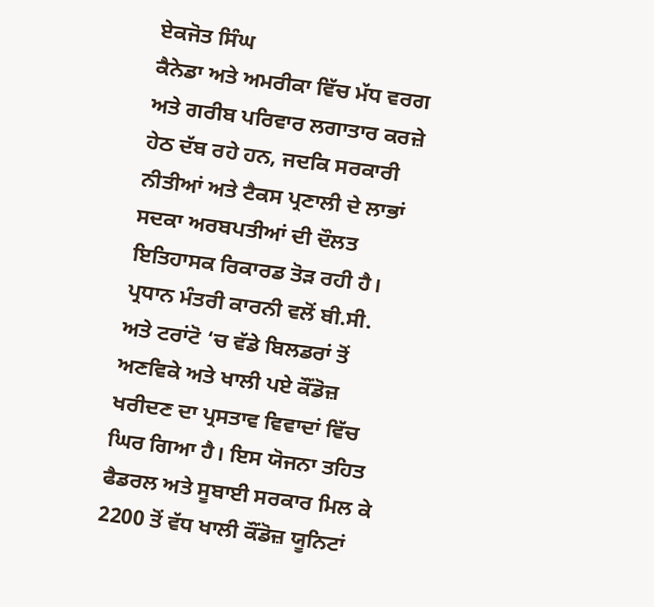ਏਕਜੋਤ ਸਿੰਘ
ਕੈਨੇਡਾ ਅਤੇ ਅਮਰੀਕਾ ਵਿੱਚ ਮੱਧ ਵਰਗ ਅਤੇ ਗਰੀਬ ਪਰਿਵਾਰ ਲਗਾਤਾਰ ਕਰਜ਼ੇ ਹੇਠ ਦੱਬ ਰਹੇ ਹਨ, ਜਦਕਿ ਸਰਕਾਰੀ ਨੀਤੀਆਂ ਅਤੇ ਟੈਕਸ ਪ੍ਰਣਾਲੀ ਦੇ ਲਾਭਾਂ ਸਦਕਾ ਅਰਬਪਤੀਆਂ ਦੀ ਦੌਲਤ ਇਤਿਹਾਸਕ ਰਿਕਾਰਡ ਤੋੜ ਰਹੀ ਹੈ।
ਪ੍ਰਧਾਨ ਮੰਤਰੀ ਕਾਰਨੀ ਵਲੋਂ ਬੀ.ਸੀ. ਅਤੇ ਟਰਾਂਟੋ ‘ਚ ਵੱਡੇ ਬਿਲਡਰਾਂ ਤੋਂ ਅਣਵਿਕੇ ਅਤੇ ਖਾਲੀ ਪਏ ਕੌਂਡੋਜ਼ ਖਰੀਦਣ ਦਾ ਪ੍ਰਸਤਾਵ ਵਿਵਾਦਾਂ ਵਿੱਚ ਘਿਰ ਗਿਆ ਹੈ। ਇਸ ਯੋਜਨਾ ਤਹਿਤ ਫੈਡਰਲ ਅਤੇ ਸੂਬਾਈ ਸਰਕਾਰ ਮਿਲ ਕੇ 2200 ਤੋਂ ਵੱਧ ਖਾਲੀ ਕੌਂਡੋਜ਼ ਯੂਨਿਟਾਂ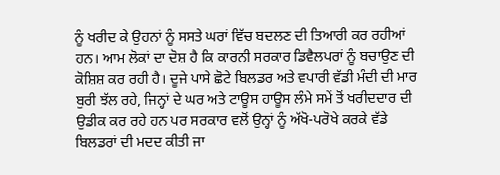ਨੂੰ ਖਰੀਦ ਕੇ ਉਹਨਾਂ ਨੂੰ ਸਸਤੇ ਘਰਾਂ ਵਿੱਚ ਬਦਲਣ ਦੀ ਤਿਆਰੀ ਕਰ ਰਹੀਆਂ ਹਨ। ਆਮ ਲੋਕਾਂ ਦਾ ਦੋਸ਼ ਹੈ ਕਿ ਕਾਰਨੀ ਸਰਕਾਰ ਡਿਵੈਲਪਰਾਂ ਨੂੰ ਬਚਾਉਣ ਦੀ ਕੋਸ਼ਿਸ਼ ਕਰ ਰਹੀ ਹੈ। ਦੂਜੇ ਪਾਸੇ ਛੋਟੇ ਬਿਲਡਰ ਅਤੇ ਵਪਾਰੀ ਵੱਡੀ ਮੰਦੀ ਦੀ ਮਾਰ ਬੁਰੀ ਝੱਲ ਰਹੇ, ਜਿਨ੍ਹਾਂ ਦੇ ਘਰ ਅਤੇ ਟਾਊਸ ਹਾਊਸ ਲੰਮੇ ਸਮੇਂ ਤੋਂ ਖਰੀਦਦਾਰ ਦੀ ਉਡੀਕ ਕਰ ਰਹੇ ਹਨ ਪਰ ਸਰਕਾਰ ਵਲੋਂ ਉਨ੍ਹਾਂ ਨੂੰ ਅੱਖੋ-ਪਰੋਖੇ ਕਰਕੇ ਵੱਡੇ ਬਿਲਡਰਾਂ ਦੀ ਮਦਦ ਕੀਤੀ ਜਾ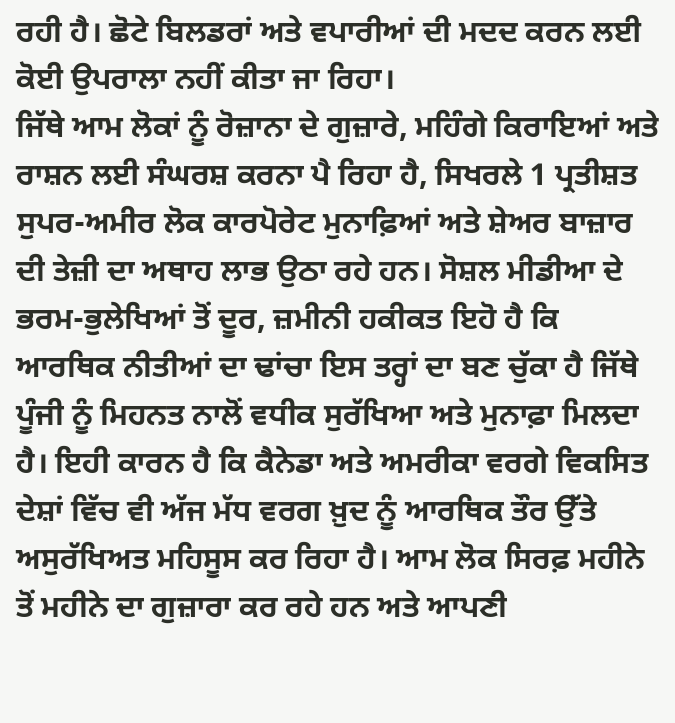ਰਹੀ ਹੈ। ਛੋਟੇ ਬਿਲਡਰਾਂ ਅਤੇ ਵਪਾਰੀਆਂ ਦੀ ਮਦਦ ਕਰਨ ਲਈ ਕੋਈ ਉਪਰਾਲਾ ਨਹੀਂ ਕੀਤਾ ਜਾ ਰਿਹਾ।
ਜਿੱਥੇ ਆਮ ਲੋਕਾਂ ਨੂੰ ਰੋਜ਼ਾਨਾ ਦੇ ਗੁਜ਼ਾਰੇ, ਮਹਿੰਗੇ ਕਿਰਾਇਆਂ ਅਤੇ ਰਾਸ਼ਨ ਲਈ ਸੰਘਰਸ਼ ਕਰਨਾ ਪੈ ਰਿਹਾ ਹੈ, ਸਿਖਰਲੇ 1 ਪ੍ਰਤੀਸ਼ਤ ਸੁਪਰ-ਅਮੀਰ ਲੋਕ ਕਾਰਪੋਰੇਟ ਮੁਨਾਫ਼ਿਆਂ ਅਤੇ ਸ਼ੇਅਰ ਬਾਜ਼ਾਰ ਦੀ ਤੇਜ਼ੀ ਦਾ ਅਥਾਹ ਲਾਭ ਉਠਾ ਰਹੇ ਹਨ। ਸੋਸ਼ਲ ਮੀਡੀਆ ਦੇ ਭਰਮ-ਭੁਲੇਖਿਆਂ ਤੋਂ ਦੂਰ, ਜ਼ਮੀਨੀ ਹਕੀਕਤ ਇਹੋ ਹੈ ਕਿ ਆਰਥਿਕ ਨੀਤੀਆਂ ਦਾ ਢਾਂਚਾ ਇਸ ਤਰ੍ਹਾਂ ਦਾ ਬਣ ਚੁੱਕਾ ਹੈ ਜਿੱਥੇ ਪੂੰਜੀ ਨੂੰ ਮਿਹਨਤ ਨਾਲੋਂ ਵਧੀਕ ਸੁਰੱਖਿਆ ਅਤੇ ਮੁਨਾਫ਼ਾ ਮਿਲਦਾ ਹੈ। ਇਹੀ ਕਾਰਨ ਹੈ ਕਿ ਕੈਨੇਡਾ ਅਤੇ ਅਮਰੀਕਾ ਵਰਗੇ ਵਿਕਸਿਤ ਦੇਸ਼ਾਂ ਵਿੱਚ ਵੀ ਅੱਜ ਮੱਧ ਵਰਗ ਖ਼ੁਦ ਨੂੰ ਆਰਥਿਕ ਤੌਰ ਉੱਤੇ ਅਸੁਰੱਖਿਅਤ ਮਹਿਸੂਸ ਕਰ ਰਿਹਾ ਹੈ। ਆਮ ਲੋਕ ਸਿਰਫ਼ ਮਹੀਨੇ ਤੋਂ ਮਹੀਨੇ ਦਾ ਗੁਜ਼ਾਰਾ ਕਰ ਰਹੇ ਹਨ ਅਤੇ ਆਪਣੀ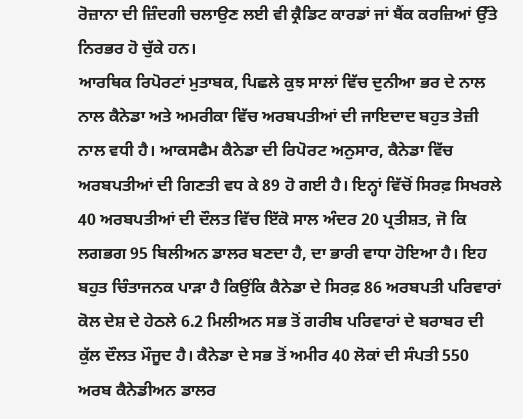ਰੋਜ਼ਾਨਾ ਦੀ ਜ਼ਿੰਦਗੀ ਚਲਾਉਣ ਲਈ ਵੀ ਕ੍ਰੈਡਿਟ ਕਾਰਡਾਂ ਜਾਂ ਬੈਂਕ ਕਰਜ਼ਿਆਂ ਉੱਤੇ ਨਿਰਭਰ ਹੋ ਚੁੱਕੇ ਹਨ।
ਆਰਥਿਕ ਰਿਪੋਰਟਾਂ ਮੁਤਾਬਕ, ਪਿਛਲੇ ਕੁਝ ਸਾਲਾਂ ਵਿੱਚ ਦੁਨੀਆ ਭਰ ਦੇ ਨਾਲ ਨਾਲ ਕੈਨੇਡਾ ਅਤੇ ਅਮਰੀਕਾ ਵਿੱਚ ਅਰਬਪਤੀਆਂ ਦੀ ਜਾਇਦਾਦ ਬਹੁਤ ਤੇਜ਼ੀ ਨਾਲ ਵਧੀ ਹੈ। ਆਕਸਫੈਮ ਕੈਨੇਡਾ ਦੀ ਰਿਪੋਰਟ ਅਨੁਸਾਰ, ਕੈਨੇਡਾ ਵਿੱਚ ਅਰਬਪਤੀਆਂ ਦੀ ਗਿਣਤੀ ਵਧ ਕੇ 89 ਹੋ ਗਈ ਹੈ। ਇਨ੍ਹਾਂ ਵਿੱਚੋਂ ਸਿਰਫ਼ ਸਿਖਰਲੇ 40 ਅਰਬਪਤੀਆਂ ਦੀ ਦੌਲਤ ਵਿੱਚ ਇੱਕੋ ਸਾਲ ਅੰਦਰ 20 ਪ੍ਰਤੀਸ਼ਤ, ਜੋ ਕਿ ਲਗਭਗ 95 ਬਿਲੀਅਨ ਡਾਲਰ ਬਣਦਾ ਹੈ, ਦਾ ਭਾਰੀ ਵਾਧਾ ਹੋਇਆ ਹੈ। ਇਹ ਬਹੁਤ ਚਿੰਤਾਜਨਕ ਪਾੜਾ ਹੈ ਕਿਉਂਕਿ ਕੈਨੇਡਾ ਦੇ ਸਿਰਫ਼ 86 ਅਰਬਪਤੀ ਪਰਿਵਾਰਾਂ ਕੋਲ ਦੇਸ਼ ਦੇ ਹੇਠਲੇ 6.2 ਮਿਲੀਅਨ ਸਭ ਤੋਂ ਗਰੀਬ ਪਰਿਵਾਰਾਂ ਦੇ ਬਰਾਬਰ ਦੀ ਕੁੱਲ ਦੌਲਤ ਮੌਜੂਦ ਹੈ। ਕੈਨੇਡਾ ਦੇ ਸਭ ਤੋਂ ਅਮੀਰ 40 ਲੋਕਾਂ ਦੀ ਸੰਪਤੀ 550 ਅਰਬ ਕੈਨੇਡੀਅਨ ਡਾਲਰ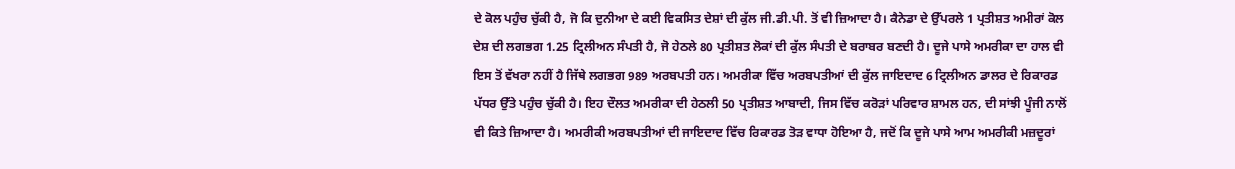ਦੇ ਕੋਲ ਪਹੁੰਚ ਚੁੱਕੀ ਹੈ, ਜੋ ਕਿ ਦੁਨੀਆ ਦੇ ਕਈ ਵਿਕਸਿਤ ਦੇਸ਼ਾਂ ਦੀ ਕੁੱਲ ਜੀ.ਡੀ.ਪੀ. ਤੋਂ ਵੀ ਜ਼ਿਆਦਾ ਹੈ। ਕੈਨੇਡਾ ਦੇ ਉੱਪਰਲੇ 1 ਪ੍ਰਤੀਸ਼ਤ ਅਮੀਰਾਂ ਕੋਲ ਦੇਸ਼ ਦੀ ਲਗਭਗ 1.25 ਟ੍ਰਿਲੀਅਨ ਸੰਪਤੀ ਹੈ, ਜੋ ਹੇਠਲੇ 80 ਪ੍ਰਤੀਸ਼ਤ ਲੋਕਾਂ ਦੀ ਕੁੱਲ ਸੰਪਤੀ ਦੇ ਬਰਾਬਰ ਬਣਦੀ ਹੈ। ਦੂਜੇ ਪਾਸੇ ਅਮਰੀਕਾ ਦਾ ਹਾਲ ਵੀ ਇਸ ਤੋਂ ਵੱਖਰਾ ਨਹੀਂ ਹੈ ਜਿੱਥੇ ਲਗਭਗ 989 ਅਰਬਪਤੀ ਹਨ। ਅਮਰੀਕਾ ਵਿੱਚ ਅਰਬਪਤੀਆਂ ਦੀ ਕੁੱਲ ਜਾਇਦਾਦ 6 ਟ੍ਰਿਲੀਅਨ ਡਾਲਰ ਦੇ ਰਿਕਾਰਡ ਪੱਧਰ ਉੱਤੇ ਪਹੁੰਚ ਚੁੱਕੀ ਹੈ। ਇਹ ਦੌਲਤ ਅਮਰੀਕਾ ਦੀ ਹੇਠਲੀ 50 ਪ੍ਰਤੀਸ਼ਤ ਆਬਾਦੀ, ਜਿਸ ਵਿੱਚ ਕਰੋੜਾਂ ਪਰਿਵਾਰ ਸ਼ਾਮਲ ਹਨ, ਦੀ ਸਾਂਝੀ ਪੂੰਜੀ ਨਾਲੋਂ ਵੀ ਕਿਤੇ ਜ਼ਿਆਦਾ ਹੈ। ਅਮਰੀਕੀ ਅਰਬਪਤੀਆਂ ਦੀ ਜਾਇਦਾਦ ਵਿੱਚ ਰਿਕਾਰਡ ਤੋੜ ਵਾਧਾ ਹੋਇਆ ਹੈ, ਜਦੋਂ ਕਿ ਦੂਜੇ ਪਾਸੇ ਆਮ ਅਮਰੀਕੀ ਮਜ਼ਦੂਰਾਂ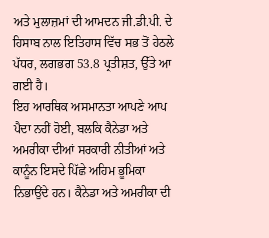ਅਤੇ ਮੁਲਾਜ਼ਮਾਂ ਦੀ ਆਮਦਨ ਜੀ.ਡੀ.ਪੀ. ਦੇ ਹਿਸਾਬ ਨਾਲ ਇਤਿਹਾਸ ਵਿੱਚ ਸਭ ਤੋਂ ਹੇਠਲੇ ਪੱਧਰ, ਲਗਭਗ 53.8 ਪ੍ਰਤੀਸ਼ਤ, ਉੱਤੇ ਆ ਗਈ ਹੈ।
ਇਹ ਆਰਥਿਕ ਅਸਮਾਨਤਾ ਆਪਣੇ ਆਪ ਪੈਦਾ ਨਹੀਂ ਹੋਈ, ਬਲਕਿ ਕੈਨੇਡਾ ਅਤੇ ਅਮਰੀਕਾ ਦੀਆਂ ਸਰਕਾਰੀ ਨੀਤੀਆਂ ਅਤੇ ਕਾਨੂੰਨ ਇਸਦੇ ਪਿੱਛੇ ਅਹਿਮ ਭੂਮਿਕਾ ਨਿਭਾਉਂਦੇ ਹਨ। ਕੈਨੇਡਾ ਅਤੇ ਅਮਰੀਕਾ ਦੀ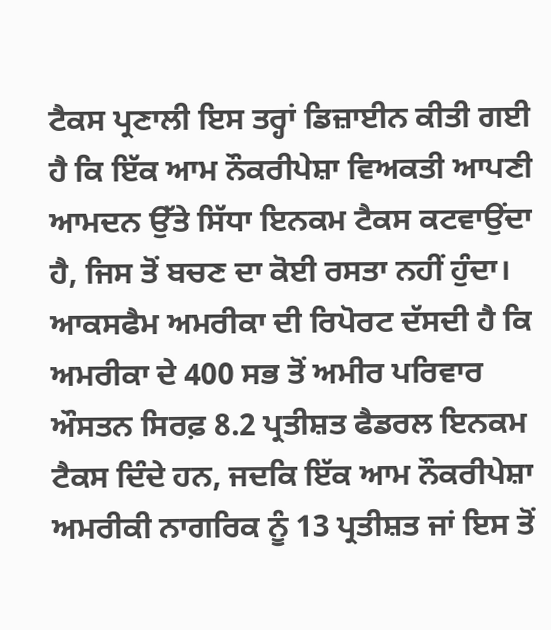ਟੈਕਸ ਪ੍ਰਣਾਲੀ ਇਸ ਤਰ੍ਹਾਂ ਡਿਜ਼ਾਈਨ ਕੀਤੀ ਗਈ ਹੈ ਕਿ ਇੱਕ ਆਮ ਨੌਕਰੀਪੇਸ਼ਾ ਵਿਅਕਤੀ ਆਪਣੀ ਆਮਦਨ ਉੱਤੇ ਸਿੱਧਾ ਇਨਕਮ ਟੈਕਸ ਕਟਵਾਉਂਦਾ ਹੈ, ਜਿਸ ਤੋਂ ਬਚਣ ਦਾ ਕੋਈ ਰਸਤਾ ਨਹੀਂ ਹੁੰਦਾ। ਆਕਸਫੈਮ ਅਮਰੀਕਾ ਦੀ ਰਿਪੋਰਟ ਦੱਸਦੀ ਹੈ ਕਿ ਅਮਰੀਕਾ ਦੇ 400 ਸਭ ਤੋਂ ਅਮੀਰ ਪਰਿਵਾਰ ਔਸਤਨ ਸਿਰਫ਼ 8.2 ਪ੍ਰਤੀਸ਼ਤ ਫੈਡਰਲ ਇਨਕਮ ਟੈਕਸ ਦਿੰਦੇ ਹਨ, ਜਦਕਿ ਇੱਕ ਆਮ ਨੌਕਰੀਪੇਸ਼ਾ ਅਮਰੀਕੀ ਨਾਗਰਿਕ ਨੂੰ 13 ਪ੍ਰਤੀਸ਼ਤ ਜਾਂ ਇਸ ਤੋਂ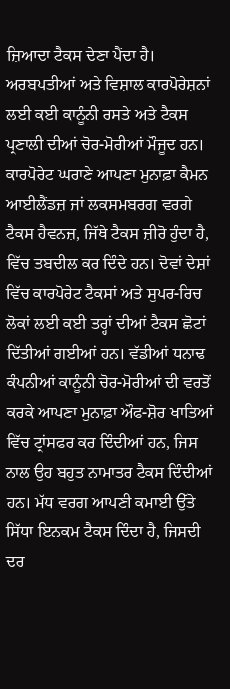ਜ਼ਿਆਦਾ ਟੈਕਸ ਦੇਣਾ ਪੈਂਦਾ ਹੈ। ਅਰਬਪਤੀਆਂ ਅਤੇ ਵਿਸ਼ਾਲ ਕਾਰਪੋਰੇਸ਼ਨਾਂ ਲਈ ਕਈ ਕਾਨੂੰਨੀ ਰਸਤੇ ਅਤੇ ਟੈਕਸ ਪ੍ਰਣਾਲੀ ਦੀਆਂ ਚੋਰ-ਮੋਰੀਆਂ ਮੌਜੂਦ ਹਨ। ਕਾਰਪੋਰੇਟ ਘਰਾਣੇ ਆਪਣਾ ਮੁਨਾਫ਼ਾ ਕੈਮਨ ਆਈਲੈਂਡਜ਼ ਜਾਂ ਲਕਸਮਬਰਗ ਵਰਗੇ ਟੈਕਸ ਹੈਵਨਜ਼, ਜਿੱਥੇ ਟੈਕਸ ਜ਼ੀਰੋ ਹੁੰਦਾ ਹੈ, ਵਿੱਚ ਤਬਦੀਲ ਕਰ ਦਿੰਦੇ ਹਨ। ਦੋਵਾਂ ਦੇਸ਼ਾਂ ਵਿੱਚ ਕਾਰਪੋਰੇਟ ਟੈਕਸਾਂ ਅਤੇ ਸੁਪਰ-ਰਿਚ ਲੋਕਾਂ ਲਈ ਕਈ ਤਰ੍ਹਾਂ ਦੀਆਂ ਟੈਕਸ ਛੋਟਾਂ ਦਿੱਤੀਆਂ ਗਈਆਂ ਹਨ। ਵੱਡੀਆਂ ਧਨਾਢ ਕੰਪਨੀਆਂ ਕਾਨੂੰਨੀ ਚੋਰ-ਮੋਰੀਆਂ ਦੀ ਵਰਤੋਂ ਕਰਕੇ ਆਪਣਾ ਮੁਨਾਫ਼ਾ ਔਫ-ਸ਼ੋਰ ਖਾਤਿਆਂ ਵਿੱਚ ਟ੍ਰਾਂਸਫਰ ਕਰ ਦਿੰਦੀਆਂ ਹਨ, ਜਿਸ ਨਾਲ ਉਹ ਬਹੁਤ ਨਾਮਾਤਰ ਟੈਕਸ ਦਿੰਦੀਆਂ ਹਨ। ਮੱਧ ਵਰਗ ਆਪਣੀ ਕਮਾਈ ਉੱਤੇ ਸਿੱਧਾ ਇਨਕਮ ਟੈਕਸ ਦਿੰਦਾ ਹੈ, ਜਿਸਦੀ ਦਰ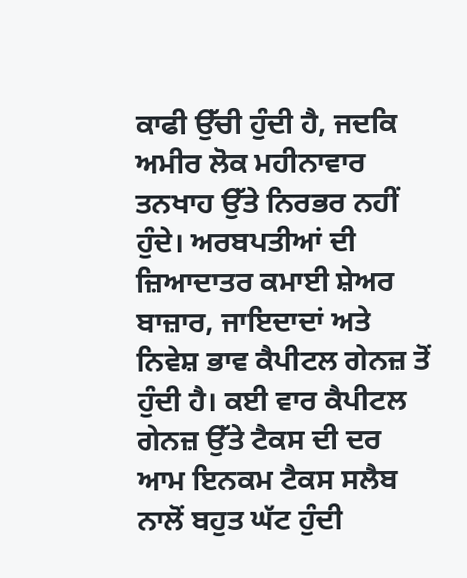ਕਾਫੀ ਉੱਚੀ ਹੁੰਦੀ ਹੈ, ਜਦਕਿ ਅਮੀਰ ਲੋਕ ਮਹੀਨਾਵਾਰ ਤਨਖਾਹ ਉੱਤੇ ਨਿਰਭਰ ਨਹੀਂ ਹੁੰਦੇ। ਅਰਬਪਤੀਆਂ ਦੀ ਜ਼ਿਆਦਾਤਰ ਕਮਾਈ ਸ਼ੇਅਰ ਬਾਜ਼ਾਰ, ਜਾਇਦਾਦਾਂ ਅਤੇ ਨਿਵੇਸ਼ ਭਾਵ ਕੈਪੀਟਲ ਗੇਨਜ਼ ਤੋਂ ਹੁੰਦੀ ਹੈ। ਕਈ ਵਾਰ ਕੈਪੀਟਲ ਗੇਨਜ਼ ਉੱਤੇ ਟੈਕਸ ਦੀ ਦਰ ਆਮ ਇਨਕਮ ਟੈਕਸ ਸਲੈਬ ਨਾਲੋਂ ਬਹੁਤ ਘੱਟ ਹੁੰਦੀ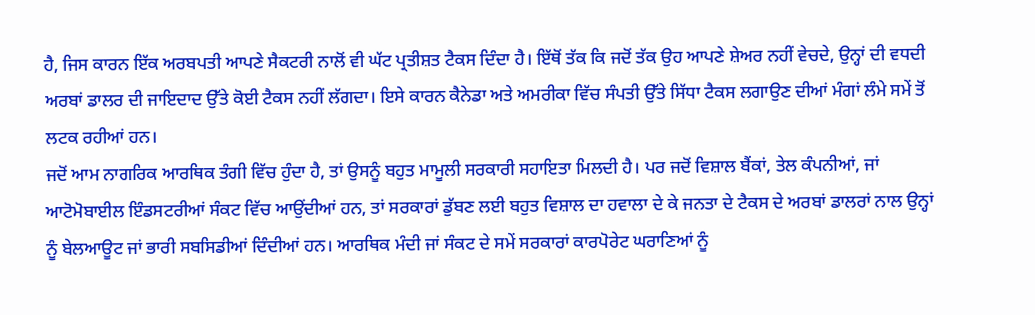ਹੈ, ਜਿਸ ਕਾਰਨ ਇੱਕ ਅਰਬਪਤੀ ਆਪਣੇ ਸੈਕਟਰੀ ਨਾਲੋਂ ਵੀ ਘੱਟ ਪ੍ਰਤੀਸ਼ਤ ਟੈਕਸ ਦਿੰਦਾ ਹੈ। ਇੱਥੋਂ ਤੱਕ ਕਿ ਜਦੋਂ ਤੱਕ ਉਹ ਆਪਣੇ ਸ਼ੇਅਰ ਨਹੀਂ ਵੇਚਦੇ, ਉਨ੍ਹਾਂ ਦੀ ਵਧਦੀ ਅਰਬਾਂ ਡਾਲਰ ਦੀ ਜਾਇਦਾਦ ਉੱਤੇ ਕੋਈ ਟੈਕਸ ਨਹੀਂ ਲੱਗਦਾ। ਇਸੇ ਕਾਰਨ ਕੈਨੇਡਾ ਅਤੇ ਅਮਰੀਕਾ ਵਿੱਚ ਸੰਪਤੀ ਉੱਤੇ ਸਿੱਧਾ ਟੈਕਸ ਲਗਾਉਣ ਦੀਆਂ ਮੰਗਾਂ ਲੰਮੇ ਸਮੇਂ ਤੋਂ ਲਟਕ ਰਹੀਆਂ ਹਨ।
ਜਦੋਂ ਆਮ ਨਾਗਰਿਕ ਆਰਥਿਕ ਤੰਗੀ ਵਿੱਚ ਹੁੰਦਾ ਹੈ, ਤਾਂ ਉਸਨੂੰ ਬਹੁਤ ਮਾਮੂਲੀ ਸਰਕਾਰੀ ਸਹਾਇਤਾ ਮਿਲਦੀ ਹੈ। ਪਰ ਜਦੋਂ ਵਿਸ਼ਾਲ ਬੈਂਕਾਂ, ਤੇਲ ਕੰਪਨੀਆਂ, ਜਾਂ ਆਟੋਮੋਬਾਈਲ ਇੰਡਸਟਰੀਆਂ ਸੰਕਟ ਵਿੱਚ ਆਉਂਦੀਆਂ ਹਨ, ਤਾਂ ਸਰਕਾਰਾਂ ਡੁੱਬਣ ਲਈ ਬਹੁਤ ਵਿਸ਼ਾਲ ਦਾ ਹਵਾਲਾ ਦੇ ਕੇ ਜਨਤਾ ਦੇ ਟੈਕਸ ਦੇ ਅਰਬਾਂ ਡਾਲਰਾਂ ਨਾਲ ਉਨ੍ਹਾਂ ਨੂੰ ਬੇਲਆਊਟ ਜਾਂ ਭਾਰੀ ਸਬਸਿਡੀਆਂ ਦਿੰਦੀਆਂ ਹਨ। ਆਰਥਿਕ ਮੰਦੀ ਜਾਂ ਸੰਕਟ ਦੇ ਸਮੇਂ ਸਰਕਾਰਾਂ ਕਾਰਪੋਰੇਟ ਘਰਾਣਿਆਂ ਨੂੰ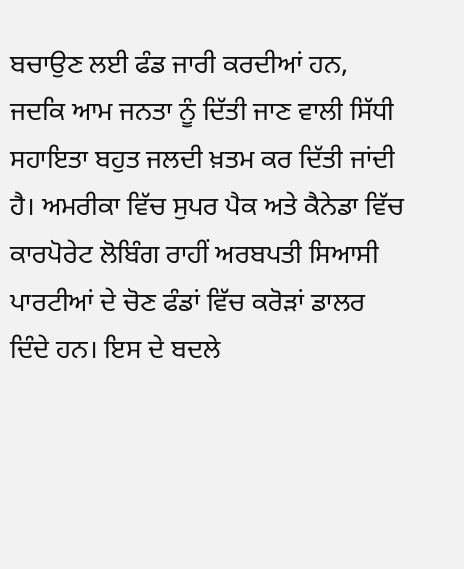ਬਚਾਉਣ ਲਈ ਫੰਡ ਜਾਰੀ ਕਰਦੀਆਂ ਹਨ, ਜਦਕਿ ਆਮ ਜਨਤਾ ਨੂੰ ਦਿੱਤੀ ਜਾਣ ਵਾਲੀ ਸਿੱਧੀ ਸਹਾਇਤਾ ਬਹੁਤ ਜਲਦੀ ਖ਼ਤਮ ਕਰ ਦਿੱਤੀ ਜਾਂਦੀ ਹੈ। ਅਮਰੀਕਾ ਵਿੱਚ ਸੁਪਰ ਪੈਕ ਅਤੇ ਕੈਨੇਡਾ ਵਿੱਚ ਕਾਰਪੋਰੇਟ ਲੋਬਿੰਗ ਰਾਹੀਂ ਅਰਬਪਤੀ ਸਿਆਸੀ ਪਾਰਟੀਆਂ ਦੇ ਚੋਣ ਫੰਡਾਂ ਵਿੱਚ ਕਰੋੜਾਂ ਡਾਲਰ ਦਿੰਦੇ ਹਨ। ਇਸ ਦੇ ਬਦਲੇ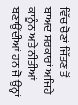ਵਿੱਚ ਚੋਣਾਂ ਜਿੱਤਣ ਤੋਂ ਬਾਅਦ ਸਰਕਾਰਾਂ ਅਜਿਹੇ ਕਾਨੂੰਨ ਅਤੇ ਨੀਤੀਆਂ ਬਣਾਉਂਦੀਆਂ ਹਨ ਜੋ ਉਨ੍ਹਾਂ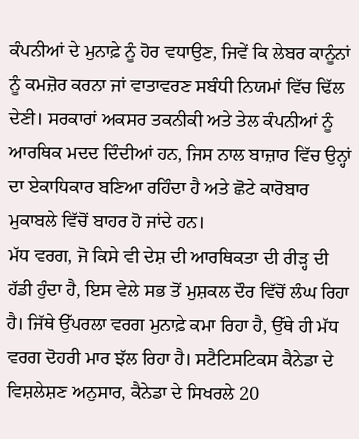ਕੰਪਨੀਆਂ ਦੇ ਮੁਨਾਫ਼ੇ ਨੂੰ ਹੋਰ ਵਧਾਉਣ, ਜਿਵੇਂ ਕਿ ਲੇਬਰ ਕਾਨੂੰਨਾਂ ਨੂੰ ਕਮਜ਼ੋਰ ਕਰਨਾ ਜਾਂ ਵਾਤਾਵਰਣ ਸਬੰਧੀ ਨਿਯਮਾਂ ਵਿੱਚ ਢਿੱਲ ਦੇਣੀ। ਸਰਕਾਰਾਂ ਅਕਸਰ ਤਕਨੀਕੀ ਅਤੇ ਤੇਲ ਕੰਪਨੀਆਂ ਨੂੰ ਆਰਥਿਕ ਮਦਦ ਦਿੰਦੀਆਂ ਹਨ, ਜਿਸ ਨਾਲ ਬਾਜ਼ਾਰ ਵਿੱਚ ਉਨ੍ਹਾਂ ਦਾ ਏਕਾਧਿਕਾਰ ਬਣਿਆ ਰਹਿੰਦਾ ਹੈ ਅਤੇ ਛੋਟੇ ਕਾਰੋਬਾਰ ਮੁਕਾਬਲੇ ਵਿੱਚੋਂ ਬਾਹਰ ਹੋ ਜਾਂਦੇ ਹਨ।
ਮੱਧ ਵਰਗ, ਜੋ ਕਿਸੇ ਵੀ ਦੇਸ਼ ਦੀ ਆਰਥਿਕਤਾ ਦੀ ਰੀੜ੍ਹ ਦੀ ਹੱਡੀ ਹੁੰਦਾ ਹੈ, ਇਸ ਵੇਲੇ ਸਭ ਤੋਂ ਮੁਸ਼ਕਲ ਦੌਰ ਵਿੱਚੋਂ ਲੰਘ ਰਿਹਾ ਹੈ। ਜਿੱਥੇ ਉੱਪਰਲਾ ਵਰਗ ਮੁਨਾਫ਼ੇ ਕਮਾ ਰਿਹਾ ਹੈ, ਉੱਥੇ ਹੀ ਮੱਧ ਵਰਗ ਦੋਹਰੀ ਮਾਰ ਝੱਲ ਰਿਹਾ ਹੈ। ਸਟੈਟਿਸਟਿਕਸ ਕੈਨੇਡਾ ਦੇ ਵਿਸ਼ਲੇਸ਼ਣ ਅਨੁਸਾਰ, ਕੈਨੇਡਾ ਦੇ ਸਿਖਰਲੇ 20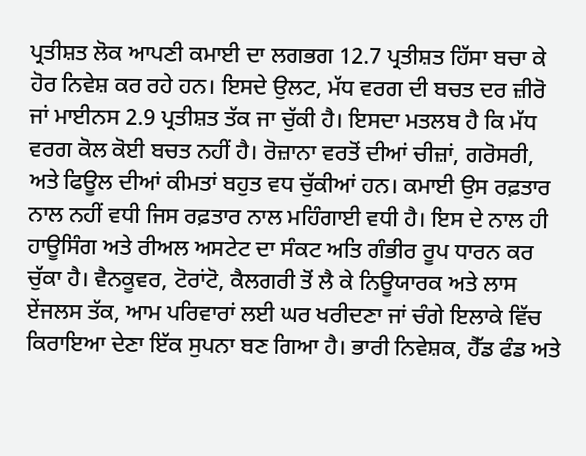ਪ੍ਰਤੀਸ਼ਤ ਲੋਕ ਆਪਣੀ ਕਮਾਈ ਦਾ ਲਗਭਗ 12.7 ਪ੍ਰਤੀਸ਼ਤ ਹਿੱਸਾ ਬਚਾ ਕੇ ਹੋਰ ਨਿਵੇਸ਼ ਕਰ ਰਹੇ ਹਨ। ਇਸਦੇ ਉਲਟ, ਮੱਧ ਵਰਗ ਦੀ ਬਚਤ ਦਰ ਜ਼ੀਰੋ ਜਾਂ ਮਾਈਨਸ 2.9 ਪ੍ਰਤੀਸ਼ਤ ਤੱਕ ਜਾ ਚੁੱਕੀ ਹੈ। ਇਸਦਾ ਮਤਲਬ ਹੈ ਕਿ ਮੱਧ ਵਰਗ ਕੋਲ ਕੋਈ ਬਚਤ ਨਹੀਂ ਹੈ। ਰੋਜ਼ਾਨਾ ਵਰਤੋਂ ਦੀਆਂ ਚੀਜ਼ਾਂ, ਗਰੋਸਰੀ, ਅਤੇ ਫਿਊਲ ਦੀਆਂ ਕੀਮਤਾਂ ਬਹੁਤ ਵਧ ਚੁੱਕੀਆਂ ਹਨ। ਕਮਾਈ ਉਸ ਰਫ਼ਤਾਰ ਨਾਲ ਨਹੀਂ ਵਧੀ ਜਿਸ ਰਫ਼ਤਾਰ ਨਾਲ ਮਹਿੰਗਾਈ ਵਧੀ ਹੈ। ਇਸ ਦੇ ਨਾਲ ਹੀ ਹਾਊਸਿੰਗ ਅਤੇ ਰੀਅਲ ਅਸਟੇਟ ਦਾ ਸੰਕਟ ਅਤਿ ਗੰਭੀਰ ਰੂਪ ਧਾਰਨ ਕਰ ਚੁੱਕਾ ਹੈ। ਵੈਨਕੂਵਰ, ਟੋਰਾਂਟੋ, ਕੈਲਗਰੀ ਤੋਂ ਲੈ ਕੇ ਨਿਊਯਾਰਕ ਅਤੇ ਲਾਸ ਏਂਜਲਸ ਤੱਕ, ਆਮ ਪਰਿਵਾਰਾਂ ਲਈ ਘਰ ਖਰੀਦਣਾ ਜਾਂ ਚੰਗੇ ਇਲਾਕੇ ਵਿੱਚ ਕਿਰਾਇਆ ਦੇਣਾ ਇੱਕ ਸੁਪਨਾ ਬਣ ਗਿਆ ਹੈ। ਭਾਰੀ ਨਿਵੇਸ਼ਕ, ਹੈੱਡ ਫੰਡ ਅਤੇ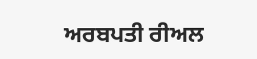ਅਰਬਪਤੀ ਰੀਅਲ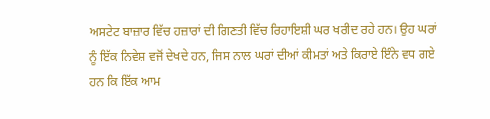ਅਸਟੇਟ ਬਾਜ਼ਾਰ ਵਿੱਚ ਹਜ਼ਾਰਾਂ ਦੀ ਗਿਣਤੀ ਵਿੱਚ ਰਿਹਾਇਸ਼ੀ ਘਰ ਖਰੀਦ ਰਹੇ ਹਨ। ਉਹ ਘਰਾਂ ਨੂੰ ਇੱਕ ਨਿਵੇਸ਼ ਵਜੋਂ ਦੇਖਦੇ ਹਨ, ਜਿਸ ਨਾਲ ਘਰਾਂ ਦੀਆਂ ਕੀਮਤਾਂ ਅਤੇ ਕਿਰਾਏ ਇੰਨੇ ਵਧ ਗਏ ਹਨ ਕਿ ਇੱਕ ਆਮ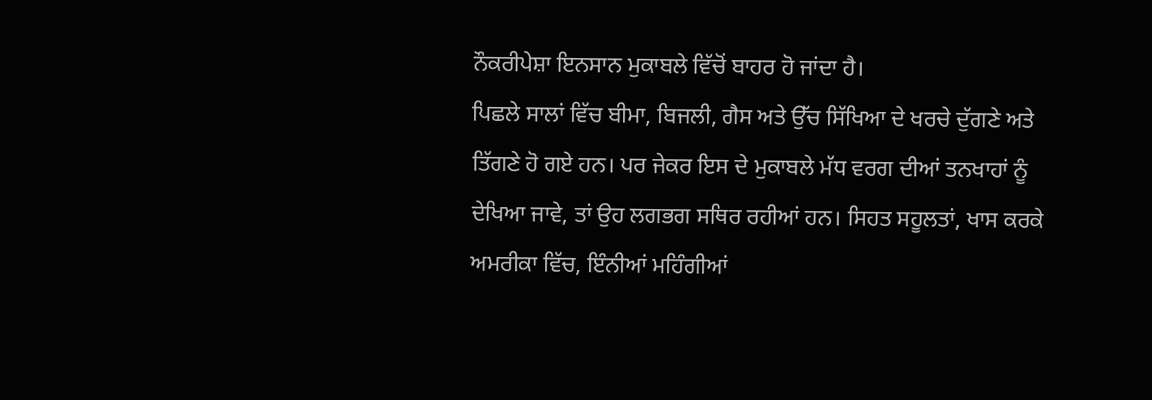ਨੌਕਰੀਪੇਸ਼ਾ ਇਨਸਾਨ ਮੁਕਾਬਲੇ ਵਿੱਚੋਂ ਬਾਹਰ ਹੋ ਜਾਂਦਾ ਹੈ।
ਪਿਛਲੇ ਸਾਲਾਂ ਵਿੱਚ ਬੀਮਾ, ਬਿਜਲੀ, ਗੈਸ ਅਤੇ ਉੱਚ ਸਿੱਖਿਆ ਦੇ ਖਰਚੇ ਦੁੱਗਣੇ ਅਤੇ ਤਿੱਗਣੇ ਹੋ ਗਏ ਹਨ। ਪਰ ਜੇਕਰ ਇਸ ਦੇ ਮੁਕਾਬਲੇ ਮੱਧ ਵਰਗ ਦੀਆਂ ਤਨਖਾਹਾਂ ਨੂੰ ਦੇਖਿਆ ਜਾਵੇ, ਤਾਂ ਉਹ ਲਗਭਗ ਸਥਿਰ ਰਹੀਆਂ ਹਨ। ਸਿਹਤ ਸਹੂਲਤਾਂ, ਖਾਸ ਕਰਕੇ ਅਮਰੀਕਾ ਵਿੱਚ, ਇੰਨੀਆਂ ਮਹਿੰਗੀਆਂ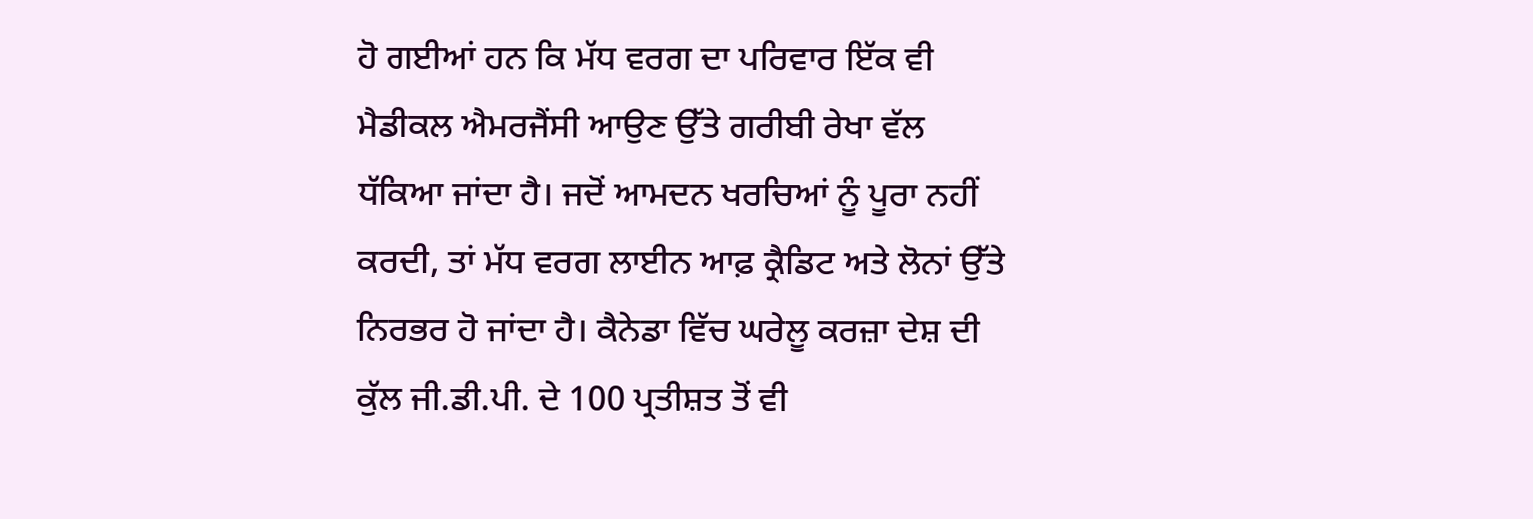ਹੋ ਗਈਆਂ ਹਨ ਕਿ ਮੱਧ ਵਰਗ ਦਾ ਪਰਿਵਾਰ ਇੱਕ ਵੀ ਮੈਡੀਕਲ ਐਮਰਜੈਂਸੀ ਆਉਣ ਉੱਤੇ ਗਰੀਬੀ ਰੇਖਾ ਵੱਲ ਧੱਕਿਆ ਜਾਂਦਾ ਹੈ। ਜਦੋਂ ਆਮਦਨ ਖਰਚਿਆਂ ਨੂੰ ਪੂਰਾ ਨਹੀਂ ਕਰਦੀ, ਤਾਂ ਮੱਧ ਵਰਗ ਲਾਈਨ ਆਫ਼ ਕ੍ਰੈਡਿਟ ਅਤੇ ਲੋਨਾਂ ਉੱਤੇ ਨਿਰਭਰ ਹੋ ਜਾਂਦਾ ਹੈ। ਕੈਨੇਡਾ ਵਿੱਚ ਘਰੇਲੂ ਕਰਜ਼ਾ ਦੇਸ਼ ਦੀ ਕੁੱਲ ਜੀ.ਡੀ.ਪੀ. ਦੇ 100 ਪ੍ਰਤੀਸ਼ਤ ਤੋਂ ਵੀ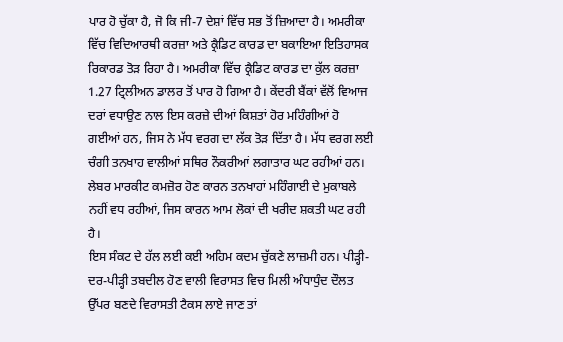ਪਾਰ ਹੋ ਚੁੱਕਾ ਹੈ, ਜੋ ਕਿ ਜੀ-7 ਦੇਸ਼ਾਂ ਵਿੱਚ ਸਭ ਤੋਂ ਜ਼ਿਆਦਾ ਹੈ। ਅਮਰੀਕਾ ਵਿੱਚ ਵਿਦਿਆਰਥੀ ਕਰਜ਼ਾ ਅਤੇ ਕ੍ਰੈਡਿਟ ਕਾਰਡ ਦਾ ਬਕਾਇਆ ਇਤਿਹਾਸਕ ਰਿਕਾਰਡ ਤੋੜ ਰਿਹਾ ਹੈ। ਅਮਰੀਕਾ ਵਿੱਚ ਕ੍ਰੈਡਿਟ ਕਾਰਡ ਦਾ ਕੁੱਲ ਕਰਜ਼ਾ 1.27 ਟ੍ਰਿਲੀਅਨ ਡਾਲਰ ਤੋਂ ਪਾਰ ਹੋ ਗਿਆ ਹੈ। ਕੇਂਦਰੀ ਬੈਂਕਾਂ ਵੱਲੋਂ ਵਿਆਜ ਦਰਾਂ ਵਧਾਉਣ ਨਾਲ ਇਸ ਕਰਜ਼ੇ ਦੀਆਂ ਕਿਸ਼ਤਾਂ ਹੋਰ ਮਹਿੰਗੀਆਂ ਹੋ ਗਈਆਂ ਹਨ, ਜਿਸ ਨੇ ਮੱਧ ਵਰਗ ਦਾ ਲੱਕ ਤੋੜ ਦਿੱਤਾ ਹੈ। ਮੱਧ ਵਰਗ ਲਈ ਚੰਗੀ ਤਨਖਾਹ ਵਾਲੀਆਂ ਸਥਿਰ ਨੌਕਰੀਆਂ ਲਗਾਤਾਰ ਘਟ ਰਹੀਆਂ ਹਨ। ਲੇਬਰ ਮਾਰਕੀਟ ਕਮਜ਼ੋਰ ਹੋਣ ਕਾਰਨ ਤਨਖਾਹਾਂ ਮਹਿੰਗਾਈ ਦੇ ਮੁਕਾਬਲੇ ਨਹੀਂ ਵਧ ਰਹੀਆਂ, ਜਿਸ ਕਾਰਨ ਆਮ ਲੋਕਾਂ ਦੀ ਖਰੀਦ ਸ਼ਕਤੀ ਘਟ ਰਹੀ ਹੈ।
ਇਸ ਸੰਕਟ ਦੇ ਹੱਲ ਲਈ ਕਈ ਅਹਿਮ ਕਦਮ ਚੁੱਕਣੇ ਲਾਜ਼ਮੀ ਹਨ। ਪੀੜ੍ਹੀ-ਦਰ-ਪੀੜ੍ਹੀ ਤਬਦੀਲ ਹੋਣ ਵਾਲੀ ਵਿਰਾਸਤ ਵਿਚ ਮਿਲੀ ਅੰਧਾਧੁੰਦ ਦੌਲਤ ਉੱਪਰ ਬਣਦੇ ਵਿਰਾਸਤੀ ਟੈਕਸ ਲਾਏ ਜਾਣ ਤਾਂ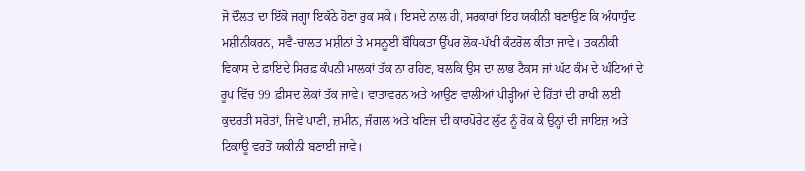ਜੋ ਦੌਲਤ ਦਾ ਇੱਕੋ ਜਗ੍ਹਾ ਇਕੱਠੇ ਹੋਣਾ ਰੁਕ ਸਕੇ। ਇਸਦੇ ਨਾਲ ਹੀ, ਸਰਕਾਰਾਂ ਇਹ ਯਕੀਨੀ ਬਣਾਉਣ ਕਿ ਅੰਧਾਧੁੰਦ ਮਸ਼ੀਨੀਕਰਨ, ਸਵੈ-ਚਾਲਤ ਮਸ਼ੀਨਾਂ ਤੇ ਮਸਨੂਈ ਬੌਧਿਕਤਾ ਉੱਪਰ ਲੋਕ-ਪੱਖੀ ਕੰਟਰੋਲ ਕੀਤਾ ਜਾਵੇ। ਤਕਨੀਕੀ ਵਿਕਾਸ ਦੇ ਫ਼ਾਇਦੇ ਸਿਰਫ਼ ਕੰਪਨੀ ਮਾਲਕਾਂ ਤੱਕ ਨਾ ਰਹਿਣ, ਬਲਕਿ ਉਸ ਦਾ ਲਾਭ ਟੈਕਸ ਜਾਂ ਘੱਟ ਕੰਮ ਦੇ ਘੰਟਿਆਂ ਦੇ ਰੂਪ ਵਿੱਚ 99 ਫ਼ੀਸਦ ਲੋਕਾਂ ਤੱਕ ਜਾਵੇ। ਵਾਤਾਵਰਨ ਅਤੇ ਆਉਣ ਵਾਲੀਆਂ ਪੀੜ੍ਹੀਆਂ ਦੇ ਹਿੱਤਾਂ ਦੀ ਰਾਖੀ ਲਈ ਕੁਦਰਤੀ ਸਰੋਤਾਂ, ਜਿਵੇਂ ਪਾਣੀ, ਜ਼ਮੀਨ, ਜੰਗਲ ਅਤੇ ਖਣਿਜ ਦੀ ਕਾਰਪੋਰੇਟ ਲੁੱਟ ਨੂੰ ਰੋਕ ਕੇ ਉਨ੍ਹਾਂ ਦੀ ਜਾਇਜ਼ ਅਤੇ ਟਿਕਾਊ ਵਰਤੋਂ ਯਕੀਨੀ ਬਣਾਈ ਜਾਵੇ।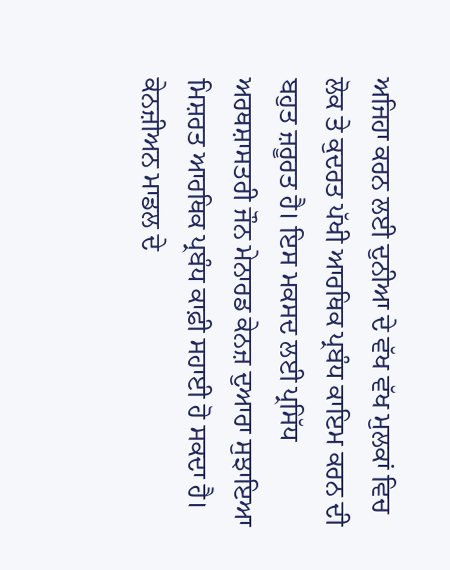ਅਜਿਹਾ ਕਰਨ ਲਈ ਦੁਨੀਆ ਦੇ ਵੱਖ ਵੱਖ ਮੁਲਕਾਂ ਵਿਚ ਲੋਕ ਤੇ ਕੁਦਰਤ ਪੱਖੀ ਆਰਥਿਕ ਪ੍ਰਬੰਧ ਕਾਇਮ ਕਰਨ ਦੀ ਬਹੁਤ ਜ਼ਰੂਰਤ ਹੈ। ਇਸ ਮਕਸਦ ਲਈ ਪ੍ਰਸਿੱਧ ਅਰਥਸ਼ਾਸਤਰੀ ਜੌਨ ਮੇਨਾਰਡ ਕੇਨਜ਼ ਦੁਆਰਾ ਸੁਝਾਇਆ ਮਿਸ਼ਰਤ ਆਰਥਿਕ ਪ੍ਰਬੰਧ ਕਾਫ਼ੀ ਸਹਾਈ ਹੋ ਸਕਦਾ ਹੈ। ਕੇਨਜ਼ੀਅਨ ਮਾਡਲ ਦੇ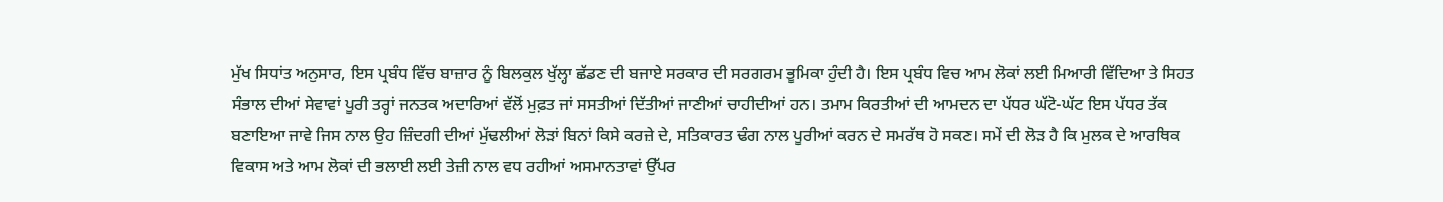ਮੁੱਖ ਸਿਧਾਂਤ ਅਨੁਸਾਰ, ਇਸ ਪ੍ਰਬੰਧ ਵਿੱਚ ਬਾਜ਼ਾਰ ਨੂੰ ਬਿਲਕੁਲ ਖੁੱਲ੍ਹਾ ਛੱਡਣ ਦੀ ਬਜਾਏ ਸਰਕਾਰ ਦੀ ਸਰਗਰਮ ਭੂਮਿਕਾ ਹੁੰਦੀ ਹੈ। ਇਸ ਪ੍ਰਬੰਧ ਵਿਚ ਆਮ ਲੋਕਾਂ ਲਈ ਮਿਆਰੀ ਵਿੱਦਿਆ ਤੇ ਸਿਹਤ ਸੰਭਾਲ ਦੀਆਂ ਸੇਵਾਵਾਂ ਪੂਰੀ ਤਰ੍ਹਾਂ ਜਨਤਕ ਅਦਾਰਿਆਂ ਵੱਲੋਂ ਮੁਫ਼ਤ ਜਾਂ ਸਸਤੀਆਂ ਦਿੱਤੀਆਂ ਜਾਣੀਆਂ ਚਾਹੀਦੀਆਂ ਹਨ। ਤਮਾਮ ਕਿਰਤੀਆਂ ਦੀ ਆਮਦਨ ਦਾ ਪੱਧਰ ਘੱਟੋ-ਘੱਟ ਇਸ ਪੱਧਰ ਤੱਕ ਬਣਾਇਆ ਜਾਵੇ ਜਿਸ ਨਾਲ ਉਹ ਜ਼ਿੰਦਗੀ ਦੀਆਂ ਮੁੱਢਲੀਆਂ ਲੋੜਾਂ ਬਿਨਾਂ ਕਿਸੇ ਕਰਜ਼ੇ ਦੇ, ਸਤਿਕਾਰਤ ਢੰਗ ਨਾਲ ਪੂਰੀਆਂ ਕਰਨ ਦੇ ਸਮਰੱਥ ਹੋ ਸਕਣ। ਸਮੇਂ ਦੀ ਲੋੜ ਹੈ ਕਿ ਮੁਲਕ ਦੇ ਆਰਥਿਕ ਵਿਕਾਸ ਅਤੇ ਆਮ ਲੋਕਾਂ ਦੀ ਭਲਾਈ ਲਈ ਤੇਜ਼ੀ ਨਾਲ ਵਧ ਰਹੀਆਂ ਅਸਮਾਨਤਾਵਾਂ ਉੱਪਰ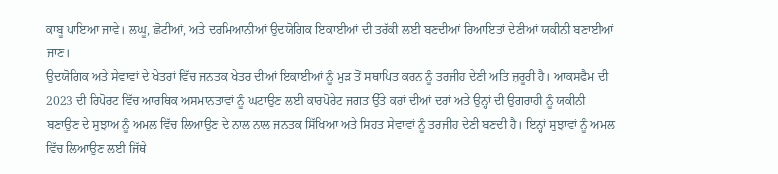ਕਾਬੂ ਪਾਇਆ ਜਾਵੇ। ਲਘੂ, ਛੋਟੀਆਂ, ਅਤੇ ਦਰਮਿਆਨੀਆਂ ਉਦਯੋਗਿਕ ਇਕਾਈਆਂ ਦੀ ਤਰੱਕੀ ਲਈ ਬਣਦੀਆਂ ਰਿਆਇਤਾਂ ਦੇਣੀਆਂ ਯਕੀਨੀ ਬਣਾਈਆਂ ਜਾਣ।
ਉਦਯੋਗਿਕ ਅਤੇ ਸੇਵਾਵਾਂ ਦੇ ਖੇਤਰਾਂ ਵਿੱਚ ਜਨਤਕ ਖੇਤਰ ਦੀਆਂ ਇਕਾਈਆਂ ਨੂੰ ਮੁੜ ਤੋਂ ਸਥਾਪਿਤ ਕਰਨ ਨੂੰ ਤਰਜੀਹ ਦੇਣੀ ਅਤਿ ਜ਼ਰੂਰੀ ਹੈ। ਆਕਸਫੈਮ ਦੀ 2023 ਦੀ ਰਿਪੋਰਟ ਵਿੱਚ ਆਰਥਿਕ ਅਸਮਾਨਤਾਵਾਂ ਨੂੰ ਘਟਾਉਣ ਲਈ ਕਾਰਪੋਰੇਟ ਜਗਤ ਉੱਤੇ ਕਰਾਂ ਦੀਆਂ ਦਰਾਂ ਅਤੇ ਉਨ੍ਹਾਂ ਦੀ ਉਗਰਾਹੀ ਨੂੰ ਯਕੀਨੀ ਬਣਾਉਣ ਦੇ ਸੁਝਾਅ ਨੂੰ ਅਮਲ ਵਿੱਚ ਲਿਆਉਣ ਦੇ ਨਾਲ ਨਾਲ ਜਨਤਕ ਸਿੱਖਿਆ ਅਤੇ ਸਿਹਤ ਸੇਵਾਵਾਂ ਨੂੰ ਤਰਜੀਹ ਦੇਣੀ ਬਣਦੀ ਹੈ। ਇਨ੍ਹਾਂ ਸੁਝਾਵਾਂ ਨੂੰ ਅਮਲ ਵਿੱਚ ਲਿਆਉਣ ਲਈ ਜਿੱਥੇ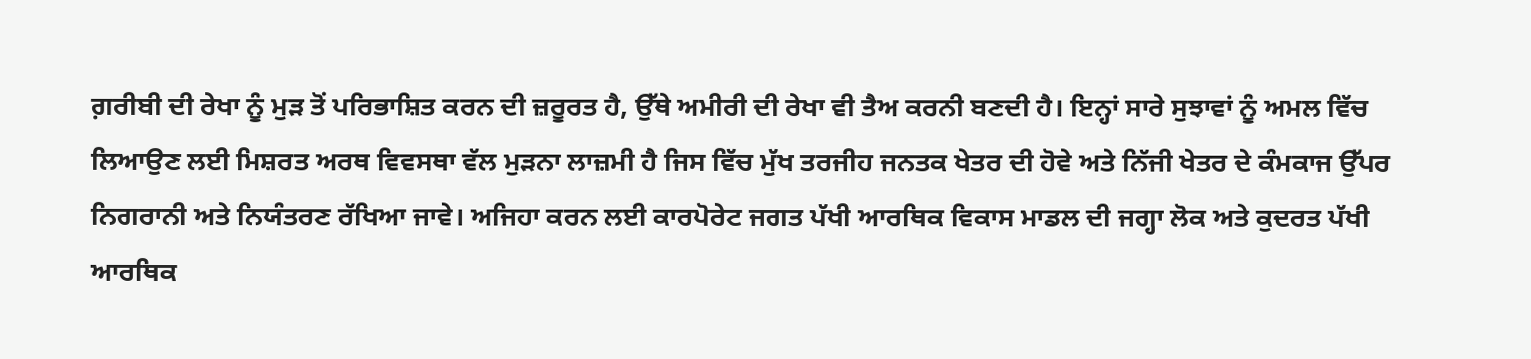ਗ਼ਰੀਬੀ ਦੀ ਰੇਖਾ ਨੂੰ ਮੁੜ ਤੋਂ ਪਰਿਭਾਸ਼ਿਤ ਕਰਨ ਦੀ ਜ਼ਰੂਰਤ ਹੈ, ਉੱਥੇ ਅਮੀਰੀ ਦੀ ਰੇਖਾ ਵੀ ਤੈਅ ਕਰਨੀ ਬਣਦੀ ਹੈ। ਇਨ੍ਹਾਂ ਸਾਰੇ ਸੁਝਾਵਾਂ ਨੂੰ ਅਮਲ ਵਿੱਚ ਲਿਆਉਣ ਲਈ ਮਿਸ਼ਰਤ ਅਰਥ ਵਿਵਸਥਾ ਵੱਲ ਮੁੜਨਾ ਲਾਜ਼ਮੀ ਹੈ ਜਿਸ ਵਿੱਚ ਮੁੱਖ ਤਰਜੀਹ ਜਨਤਕ ਖੇਤਰ ਦੀ ਹੋਵੇ ਅਤੇ ਨਿੱਜੀ ਖੇਤਰ ਦੇ ਕੰਮਕਾਜ ਉੱਪਰ ਨਿਗਰਾਨੀ ਅਤੇ ਨਿਯੰਤਰਣ ਰੱਖਿਆ ਜਾਵੇ। ਅਜਿਹਾ ਕਰਨ ਲਈ ਕਾਰਪੋਰੇਟ ਜਗਤ ਪੱਖੀ ਆਰਥਿਕ ਵਿਕਾਸ ਮਾਡਲ ਦੀ ਜਗ੍ਹਾ ਲੋਕ ਅਤੇ ਕੁਦਰਤ ਪੱਖੀ ਆਰਥਿਕ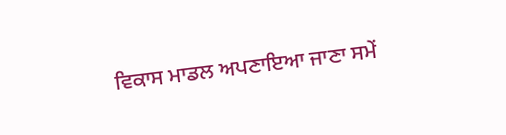ਵਿਕਾਸ ਮਾਡਲ ਅਪਣਾਇਆ ਜਾਣਾ ਸਮੇਂ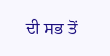ਦੀ ਸਭ ਤੋਂ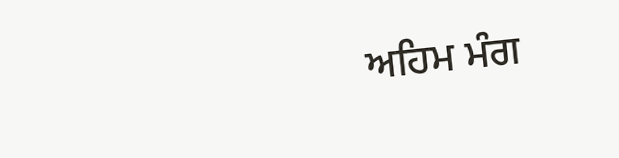ਅਹਿਮ ਮੰਗ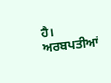ਹੈ।
ਅਰਬਪਤੀਆਂ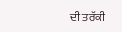ਦੀ ਤਰੱਕੀ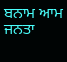ਬਨਾਮ ਆਮ ਜਨਤਾ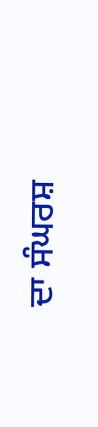ਦਾ ਸੰਘਰਸ਼